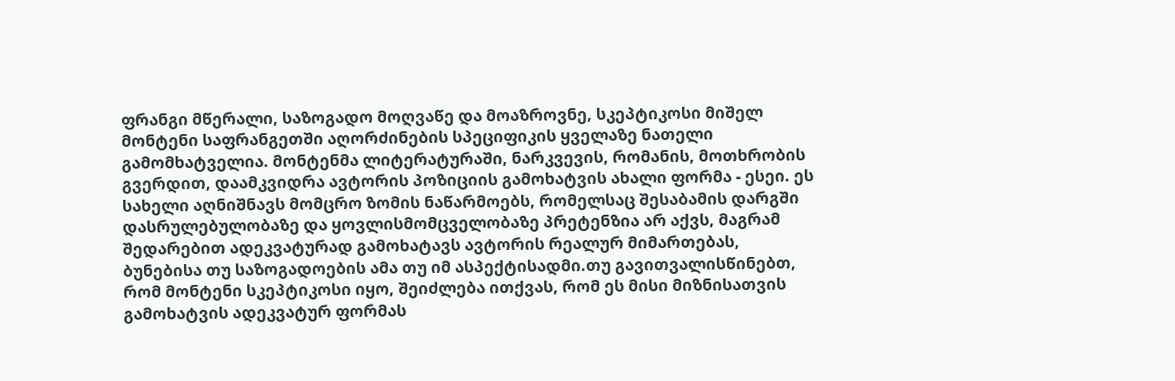ფრანგი მწერალი, საზოგადო მოღვაწე და მოაზროვნე, სკეპტიკოსი მიშელ მონტენი საფრანგეთში აღორძინების სპეციფიკის ყველაზე ნათელი გამომხატველია. მონტენმა ლიტერატურაში, ნარკვევის, რომანის, მოთხრობის გვერდით, დაამკვიდრა ავტორის პოზიციის გამოხატვის ახალი ფორმა - ესეი. ეს სახელი აღნიშნავს მომცრო ზომის ნაწარმოებს, რომელსაც შესაბამის დარგში დასრულებულობაზე და ყოვლისმომცველობაზე პრეტენზია არ აქვს, მაგრამ შედარებით ადეკვატურად გამოხატავს ავტორის რეალურ მიმართებას, ბუნებისა თუ საზოგადოების ამა თუ იმ ასპექტისადმი.თუ გავითვალისწინებთ, რომ მონტენი სკეპტიკოსი იყო, შეიძლება ითქვას, რომ ეს მისი მიზნისათვის გამოხატვის ადეკვატურ ფორმას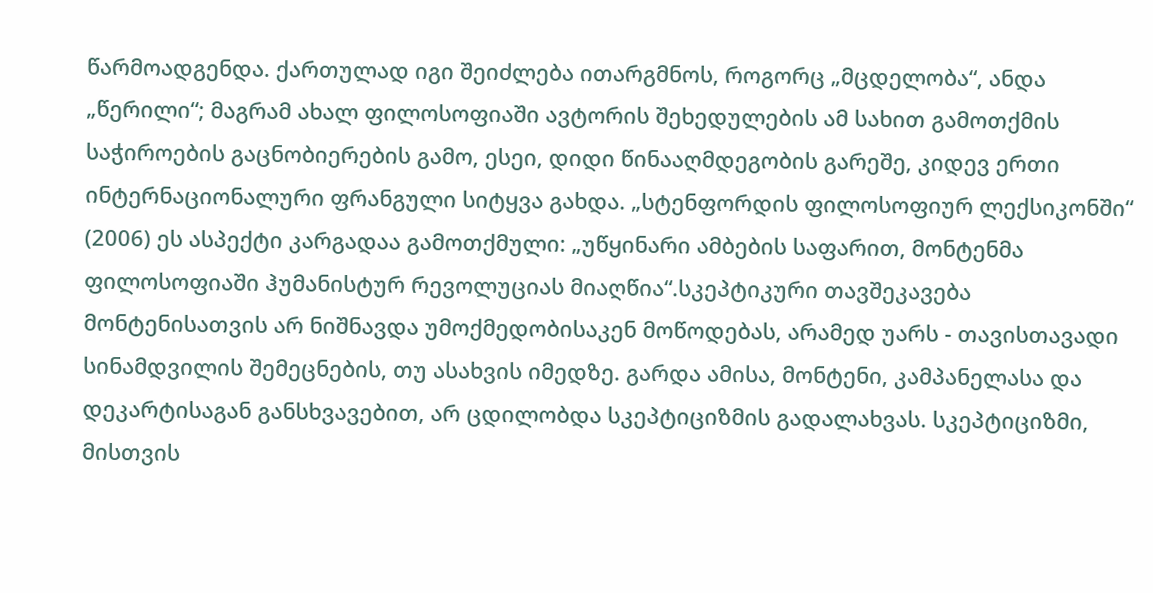წარმოადგენდა. ქართულად იგი შეიძლება ითარგმნოს, როგორც „მცდელობა“, ანდა „წერილი“; მაგრამ ახალ ფილოსოფიაში ავტორის შეხედულების ამ სახით გამოთქმის საჭიროების გაცნობიერების გამო, ესეი, დიდი წინააღმდეგობის გარეშე, კიდევ ერთი ინტერნაციონალური ფრანგული სიტყვა გახდა. „სტენფორდის ფილოსოფიურ ლექსიკონში“ (2006) ეს ასპექტი კარგადაა გამოთქმული: „უწყინარი ამბების საფარით, მონტენმა ფილოსოფიაში ჰუმანისტურ რევოლუციას მიაღწია“.სკეპტიკური თავშეკავება მონტენისათვის არ ნიშნავდა უმოქმედობისაკენ მოწოდებას, არამედ უარს - თავისთავადი სინამდვილის შემეცნების, თუ ასახვის იმედზე. გარდა ამისა, მონტენი, კამპანელასა და დეკარტისაგან განსხვავებით, არ ცდილობდა სკეპტიციზმის გადალახვას. სკეპტიციზმი, მისთვის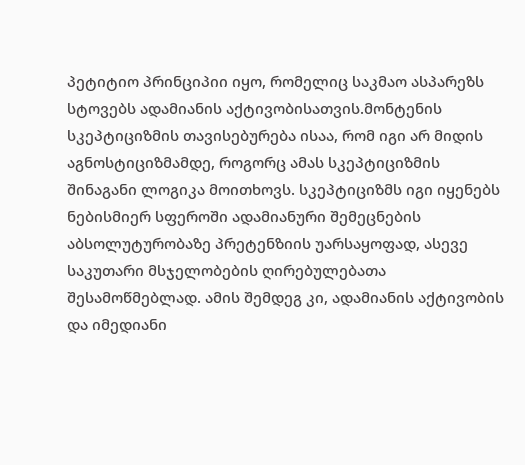პეტიტიო პრინციპიი იყო, რომელიც საკმაო ასპარეზს სტოვებს ადამიანის აქტივობისათვის.მონტენის სკეპტიციზმის თავისებურება ისაა, რომ იგი არ მიდის აგნოსტიციზმამდე, როგორც ამას სკეპტიციზმის შინაგანი ლოგიკა მოითხოვს. სკეპტიციზმს იგი იყენებს ნებისმიერ სფეროში ადამიანური შემეცნების აბსოლუტურობაზე პრეტენზიის უარსაყოფად, ასევე საკუთარი მსჯელობების ღირებულებათა შესამოწმებლად. ამის შემდეგ კი, ადამიანის აქტივობის და იმედიანი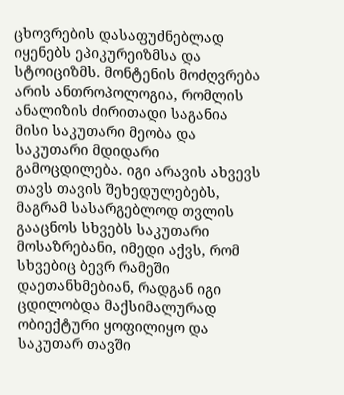ცხოვრების დასაფუძნებლად იყენებს ეპიკურეიზმსა და სტოიციზმს. მონტენის მოძღვრება არის ანთროპოლოგია, რომლის ანალიზის ძირითადი საგანია მისი საკუთარი მეობა და საკუთარი მდიდარი გამოცდილება. იგი არავის ახვევს თავს თავის შეხედულებებს, მაგრამ სასარგებლოდ თვლის გააცნოს სხვებს საკუთარი მოსაზრებანი, იმედი აქვს, რომ სხვებიც ბევრ რამეში დაეთანხმებიან, რადგან იგი ცდილობდა მაქსიმალურად ობიექტური ყოფილიყო და საკუთარ თავში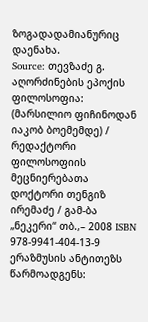ზოგადადამიანურიც დაენახა.
Source: თევზაძე გ. აღორძინების ეპოქის ფილოსოფია: (მარსილიო ფიჩინოდან იაკობ ბოემემდე) / რედაქტორი ფილოსოფიის მეცნიერებათა დოქტორი თენგიზ ირემაძე / გამ-ბა „ნეკერი“ თბ.,– 2008 ISBN 978-9941-404-13-9
ერაზმუსის ანტითეზს წარმოადგენს: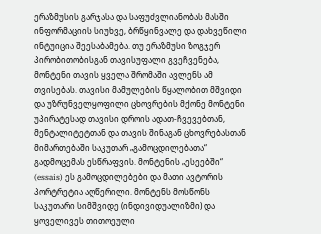ერაზმუსის გარჯასა და საფუძვლიანობას მასში ინფორმაციის სიუხვე, ბრწყინვალე და დახვეწილი ინტუიცია შეესაბამება. თუ ერაზმუსი ზოგჯერ პირობითობისგან თავისუფალი გვეჩვენება, მონტენი თავის ყველა შრომაში ავლენს ამ თვისებას. თავისი მამულების წყალობით მშვიდი და უზრუნველყოფილი ცხოვრების მქონე მონტენი უპირატესად თავისი დროის ადათ-ჩვევებთან, მენტალიტეტთან და თავის შინაგან ცხოვრებასთან მიმართებაში საკუთარ „გამოცდილებათა“ გადმოცემას ესწრაფვის. მონტენის „ესეებში“ (essais) ეს გამოცდილებები და მათი ავტორის პორტრეტია აღწერილი. მონტენს მოსწონს საკუთარი სიმშვიდე (ინდივიდუალიზმი) და ყოველივეს თითოეული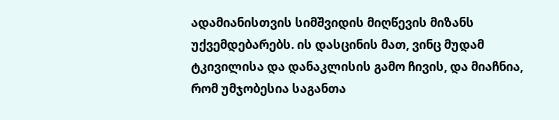ადამიანისთვის სიმშვიდის მიღწევის მიზანს უქვემდებარებს. ის დასცინის მათ, ვინც მუდამ ტკივილისა და დანაკლისის გამო ჩივის, და მიაჩნია, რომ უმჯობესია საგანთა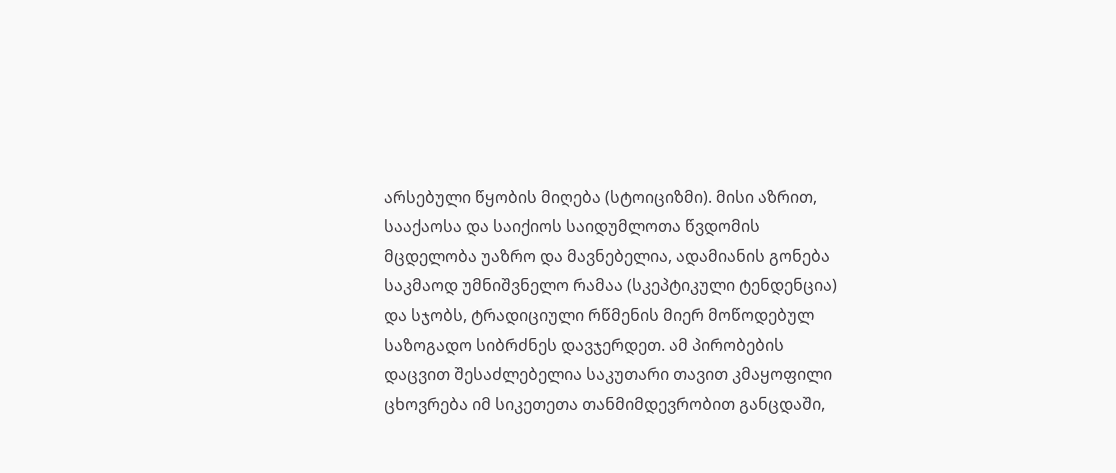არსებული წყობის მიღება (სტოიციზმი). მისი აზრით, სააქაოსა და საიქიოს საიდუმლოთა წვდომის მცდელობა უაზრო და მავნებელია, ადამიანის გონება საკმაოდ უმნიშვნელო რამაა (სკეპტიკული ტენდენცია) და სჯობს, ტრადიციული რწმენის მიერ მოწოდებულ საზოგადო სიბრძნეს დავჯერდეთ. ამ პირობების დაცვით შესაძლებელია საკუთარი თავით კმაყოფილი ცხოვრება იმ სიკეთეთა თანმიმდევრობით განცდაში,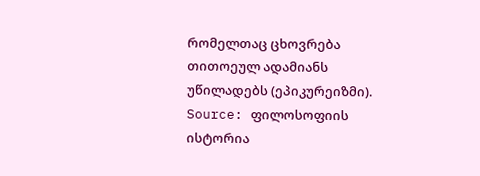რომელთაც ცხოვრება თითოეულ ადამიანს უწილადებს (ეპიკურეიზმი).
Source: ფილოსოფიის ისტორია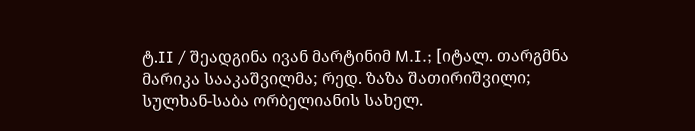ტ.II / შეადგინა ივან მარტინიმ M.I.; [იტალ. თარგმნა მარიკა სააკაშვილმა; რედ. ზაზა შათირიშვილი; სულხან-საბა ორბელიანის სახელ.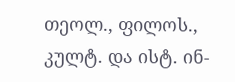თეოლ., ფილოს., კულტ. და ისტ. ინ-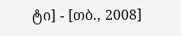ტი] - [თბ., 2008]